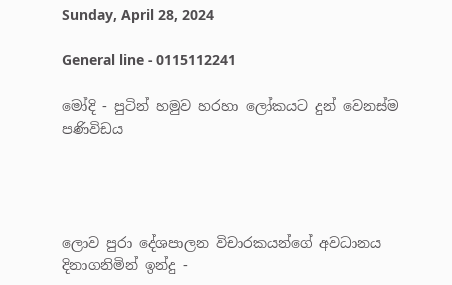Sunday, April 28, 2024

General line - 0115112241

මෝදි - පුටින් හමුව හරහා ලෝකයට දුන් වෙනස්ම පණිවිඩය




ලොව පුරා දේශපාලන විචාරකයන්ගේ අවධානය දිනාගනිමින් ඉන්දු -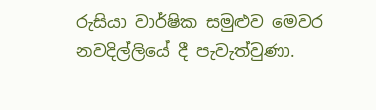රුසියා වාර්ෂික සමුළුව මෙවර නවදිල්ලියේ දී පැවැත්වුණා.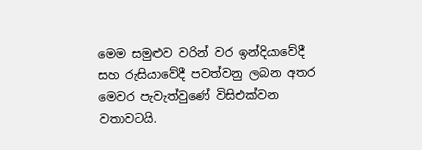මෙම සමුළුව වරින් වර ඉන්දියාවේදී සහ රුසියාවේදී පවත්වනු ලබන අතර මෙවර පැවැත්වුණේ විසිඑක්වන වතාවටයි.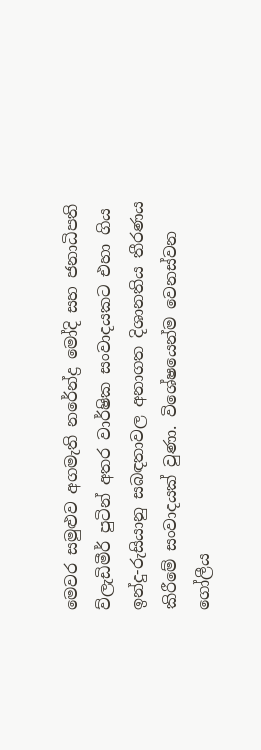මෙවර සමුළුව අගමැති නරේන්ද්‍ර මෝදි සහ ජනාධිපති ව්ලැඩිමීර් පුටින් අතර වාර්ෂික සංවාදයකට එහා ගිය ඉන්දු-රුසියානු සබඳතාවල අනාගත දිශානතිය තීරණය කිරීමේ සංවාදයක් වුණා. විශේෂයෙන්ම වෙනස්වන ගෝලීය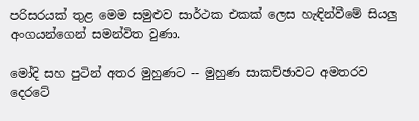පරිසරයක් තුළ මෙම සමුළුව සාර්ථක එකක් ලෙස හැඳින්වීමේ සියලු අංගයන්ගෙන් සමන්විත වුණා.

මෝදි සහ පුටින් අතර මුහුණට -- මුහුණ සාකච්ඡාවට අමතරව දෙරටේ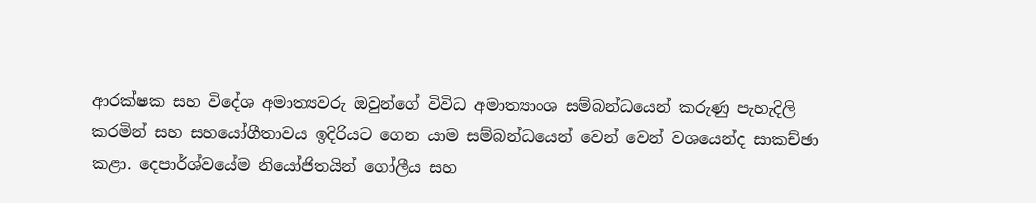ආරක්ෂක සහ විදේශ අමාත්‍යවරු ඔවුන්ගේ විවිධ අමාත්‍යාංශ සම්බන්ධයෙන් කරුණු පැහැදිලි කරමින් සහ සහයෝගීතාවය ඉදිරියට ගෙන යාම සම්බන්ධයෙන් වෙන් වෙන් වශයෙන්ද සාකච්ඡා කළා. දෙපාර්ශ්වයේම නියෝජිතයින් ගෝලීය සහ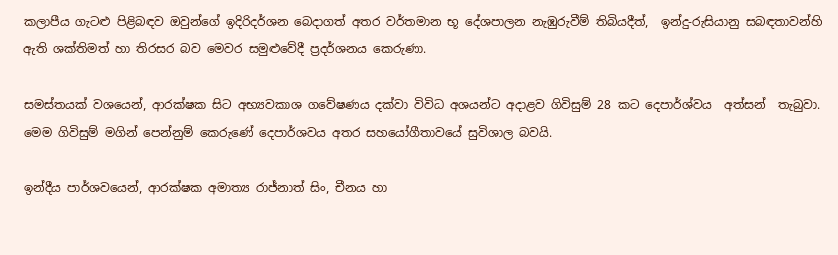කලාපීය ගැටළු පිළිබඳව ඔවුන්ගේ ඉදිරිදර්ශන බෙදාගත් අතර වර්තමාන භූ දේශපාලන නැඹුරුවීම් තිබියදීත්,  ඉන්දු-රුසියානු සබඳතාවන්හි ඇති ශක්තිමත් හා තිරසර බව මෙවර සමුළුවේදී ප්‍රදර්ශනය කෙරුණා.

සමස්තයක් වශයෙන්, ආරක්ෂක සිට අභ්‍යවකාශ ගවේෂණය දක්වා විවිධ අශයන්ට අදාළව ගිවිසුම් 28 කට දෙපාර්ශ්වය  අත්සන්  තැබුවා. මෙම ගිවිසුම් මගින් පෙන්නුම් කෙරුණේ දෙපාර්ශවය අතර සහයෝගීතාවයේ සුවිශාල බවයි.

ඉන්දීය පාර්ශවයෙන්, ආරක්ෂක අමාත්‍ය රාජ්නාත් සිං, චීනය හා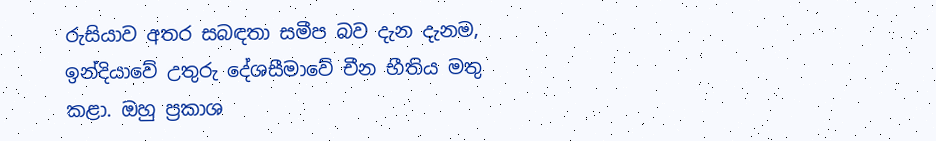රුසියාව අතර සබඳතා සමීප බව දැන දැනම, ඉන්දියාවේ උතුරු දේශසීමාවේ චීන භීතිය මතු කළා. ඔහු ප්‍රකාශ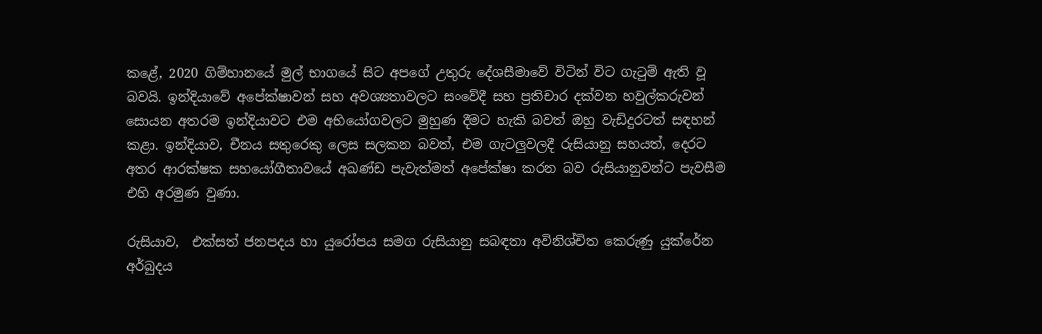කළේ, 2020 ගිම්හානයේ මුල් භාගයේ සිට අපගේ උතුරු දේශසීමාවේ විටින් විට ගැටුම් ඇති වූ බවයි. ඉන්දියාවේ අපේක්ෂාවන් සහ අවශ්‍යතාවලට සංවේදී සහ ප්‍රතිචාර දක්වන හවුල්කරුවන් සොයන අතරම ඉන්දියාවට එම අභියෝගවලට මුහුණ දීමට හැකි බවත් ඔහු වැඩිදුරටත් සඳහන් කළා. ඉන්දියාව, චීනය සතුරෙකු ලෙස සලකන බවත්, එම ගැටලුවලදී රුසියානු සහයත්, දෙරට අතර ආරක්ෂක සහයෝගීතාවයේ අඛණ්ඩ පැවැත්මත් අපේක්ෂා කරන බව රුසියානුවන්ට පැවසීම එහි අරමුණ වුණා.

රුසියාව,  එක්සත් ජනපදය හා යුරෝපය සමග රුසියානු සබඳතා අවිනිශ්චිත කෙරුණු යුක්රේන අර්බුදය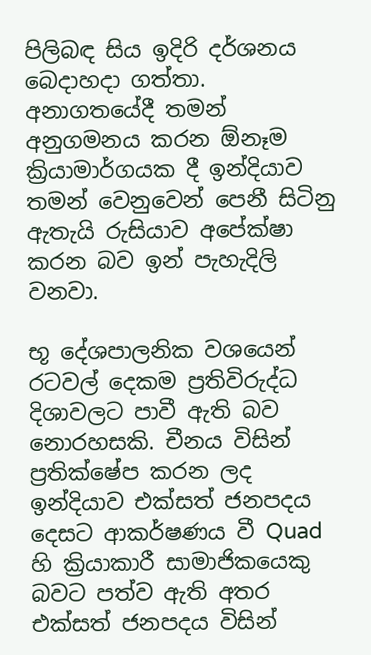පිලිබඳ සිය ඉදිරි දර්ශනය බෙදාහදා ගත්තා. අනාගතයේදී තමන් අනුගමනය කරන ඕනෑම ක්‍රියාමාර්ගයක දී ඉන්දියාව තමන් වෙනුවෙන් පෙනී සිටිනු ඇතැයි රුසියාව අපේක්ෂා කරන බව ඉන් පැහැදිලි වනවා.

භූ දේශපාලනික වශයෙන් රටවල් දෙකම ප්‍රතිවිරුද්ධ දිශාවලට පාවී ඇති බව නොරහසකි. චීනය විසින් ප්‍රතික්ෂේප කරන ලද ඉන්දියාව එක්සත් ජනපදය දෙසට ආකර්ෂණය වී Quad හි ක්‍රියාකාරී සාමාජිකයෙකු බවට පත්ව ඇති අතර එක්සත් ජනපදය විසින්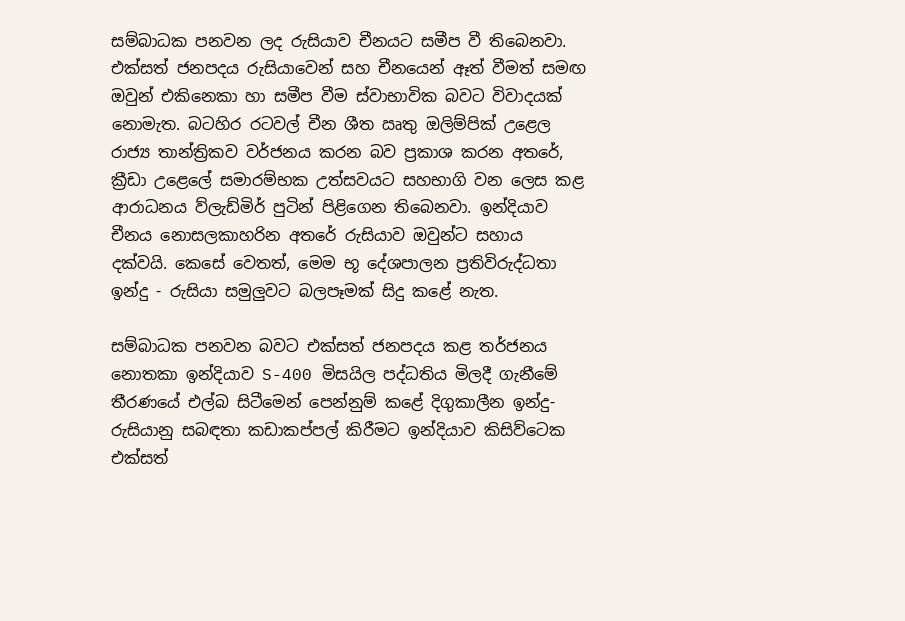සම්බාධක පනවන ලද රුසියාව චීනයට සමීප වී තිබෙනවා. එක්සත් ජනපදය රුසියාවෙන් සහ චීනයෙන් ඈත් වීමත් සමඟ ඔවුන් එකිනෙකා හා සමීප වීම ස්වාභාවික බවට විවාදයක් නොමැත. බටහිර රටවල් චීන ශීත ඍතු ඔලිම්පික් උළෙල රාජ්‍ය තාන්ත්‍රිකව වර්ජනය කරන බව ප්‍රකාශ කරන අතරේ, ක්‍රීඩා උළෙලේ සමාරම්භක උත්සවයට සහභාගි වන ලෙස කළ ආරාධනය ව්ලැඩ්මිර් පුටින් පිළිගෙන තිබෙනවා. ඉන්දියාව චීනය නොසලකාහරින අතරේ රුසියාව ඔවුන්ට සහාය දක්වයි. කෙසේ වෙතත්, මෙම භූ දේශපාලන ප්‍රතිවිරුද්ධතා ඉන්දු - රුසියා සමුලුවට බලපෑමක් සිදු කළේ නැත.

සම්බාධක පනවන බවට එක්සත් ජනපදය කළ තර්ජනය නොතකා ඉන්දියාව S-400 මිසයිල පද්ධතිය මිලදී ගැනීමේ තීරණයේ එල්බ සිටීමෙන් පෙන්නුම් කළේ දිගුකාලීන ඉන්දු-රුසියානු සබඳතා කඩාකප්පල් කිරීමට ඉන්දියාව කිසිව්ටෙක එක්සත්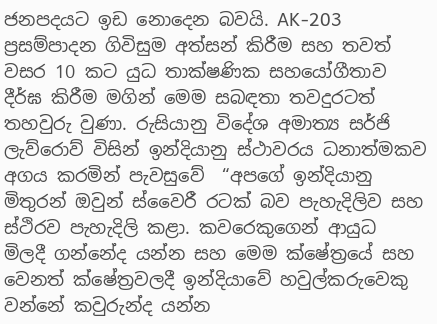ජනපදයට ඉඩ නොදෙන බවයි. AK-203 ප්‍රසම්පාදන ගිවිසුම අත්සන් කිරීම සහ තවත් වසර 10 කට යුධ තාක්ෂණික සහයෝගීතාව දීර්ඝ කිරීම මගින් මෙම සබඳතා තවදුරටත් තහවුරු වුණා. රුසියානු විදේශ අමාත්‍ය සර්ජි ලැව්රොව් විසින් ඉන්දියානු ස්ථාවරය ධනාත්මකව අගය කරමින් පැවසුවේ  “අපගේ ඉන්දියානු මිතුරන් ඔවුන් ස්වෛරී රටක් බව පැහැදිලිව සහ ස්ථිරව පැහැදිලි කළා. කවරෙකුගෙන් ආයුධ  මිලදී ගන්නේද යන්න සහ මෙම ක්ෂේත්‍රයේ සහ වෙනත් ක්ෂේත්‍රවලදී ඉන්දියාවේ හවුල්කරුවෙකු වන්නේ කවුරුන්ද යන්න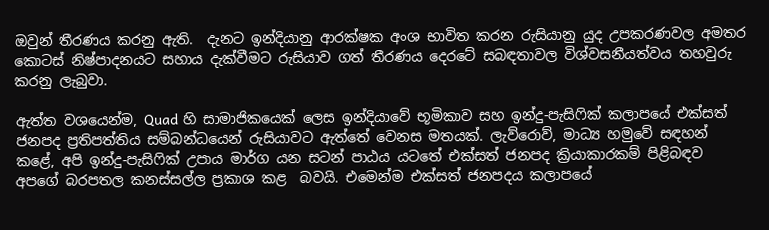ඔවුන් තීරණය කරනු ඇති.  දැනට ඉන්දියානු ආරක්ෂක අංශ භාවිත කරන රුසියානු යුද උපකරණවල අමතර කොටස් නිෂ්පාදනයට සහාය දැක්වීමට රුසියාව ගත් තීරණය දෙරටේ සබඳතාවල විශ්වසනීයත්වය තහවුරු කරනු ලැබුවා.

ඇත්ත වශයෙන්ම, Quad හි සාමාජිකයෙක් ලෙස ඉන්දියාවේ භූමිකාව සහ ඉන්දු-පැසිෆික් කලාපයේ එක්සත් ජනපද ප්‍රතිපත්තිය සම්බන්ධයෙන් රුසියාවට ඇත්තේ වෙනස මතයක්. ලැව්රොව්, මාධ්‍ය හමුවේ සඳහන් කළේ, අපි ඉන්දු-පැසිෆික් උපාය මාර්ග යන සටන් පාඨය යටතේ එක්සත් ජනපද ක්‍රියාකාරකම් පිළිබඳව අපගේ බරපතල කනස්සල්ල ප්‍රකාශ කළ  බවයි. එමෙන්ම එක්සත් ජනපදය කලාපයේ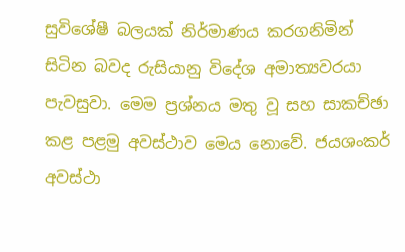සුවිශේෂී බලයක් නිර්මාණය කරගනිමින් සිටින බවද රුසියානු විදේශ අමාත්‍යවරයා පැවසුවා. මෙම ප්‍රශ්නය මතු වූ සහ සාකච්ඡා කළ පළමු අවස්ථාව මෙය නොවේ. ජයශංකර් අවස්ථා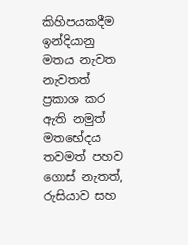කිහිපයකදීම ඉන්දියානු මතය නැවත නැවතත් ප්‍රකාශ කර ඇති නමුත් මතභේදය තවමත් පහව ගොස් නැතත්, රුසියාව සහ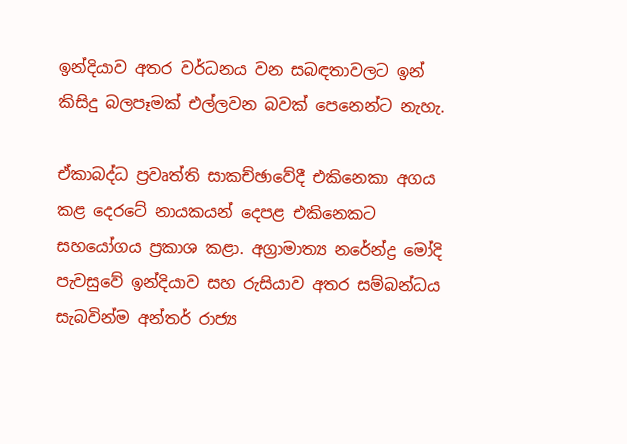ඉන්දියාව අතර වර්ධනය වන සබඳතාවලට ඉන් කිසිදු බලපෑමක් එල්ලවන බවක් පෙනෙන්ට නැහැ.

ඒකාබද්ධ ප්‍රවෘත්ති සාකච්ඡාවේදී එකිනෙකා අගය  කළ දෙරටේ නායකයන් දෙපළ එකිනෙකට සහයෝගය ප්‍රකාශ කළා. අග්‍රාමාත්‍ය නරේන්ද්‍ර මෝදි පැවසුවේ ඉන්දියාව සහ රුසියාව අතර සම්බන්ධය සැබවින්ම අන්තර් රාජ්‍ය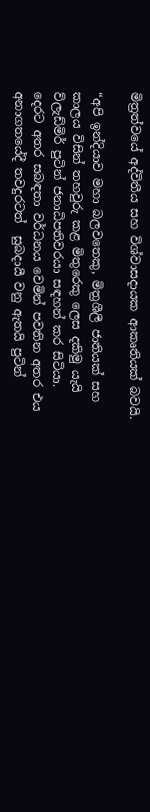මිත්‍රත්වයේ අද්විතීය සහ විශ්වාසදායක ආකෘතියක් බවයි.

“අපි ඉන්දියාව මහා බලවතෙකු, මිත්‍රශීලී ජාතියක් සහ කාලය විසින් තහවුරු කළ මිතුරෙකු ලෙස දකිමු යැයි ව්ලැඩ්මිර් පුටින් ජනාධිපතිවරයා සඳහන් කර සිටියා. දෙරට අතර සබඳතා වර්ධනය වෙමින් පවතින අතර එය අනාගතයේදී තවදුරටත්  සුබදායී වනු ඇතයි පුටින්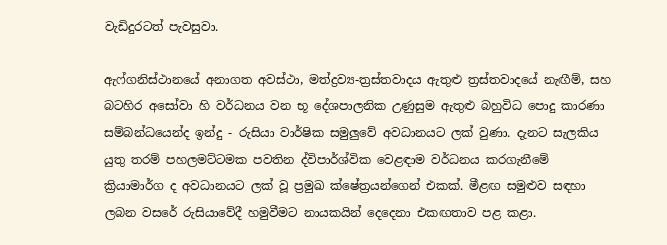වැඩිදුරටත් පැවසුවා.

ඇෆ්ගනිස්ථානයේ අනාගත අවස්ථා, මත්ද්‍රව්‍ය-ත්‍රස්තවාදය ඇතුළු ත්‍රස්තවාදයේ නැඟීම්, සහ බටහිර අසෝවා හි වර්ධනය වන භූ දේශපාලනික උණුසුම ඇතුළු බහුවිධ පොදු කාරණා සම්බන්ධයෙන්ද ඉන්දු - රුසියා වාර්ෂික සමුලුවේ අවධානයට ලක් වුණා. දැනට සැලකිය යුතු තරම් පහලමට්ටමක පවතින ද්විපාර්ශ්වික වෙළඳාම වර්ධනය කරගැනීමේ ක්‍රියාමාර්ග ද අවධානයට ලක් වූ ප්‍රමුඛ ක්ෂේත්‍රයන්ගෙන් එකක්. මීළඟ සමුළුව සඳහා ලබන වසරේ රුසියාවේදී හමුවීමට නායකයින් දෙදෙනා එකඟතාව පළ කළා.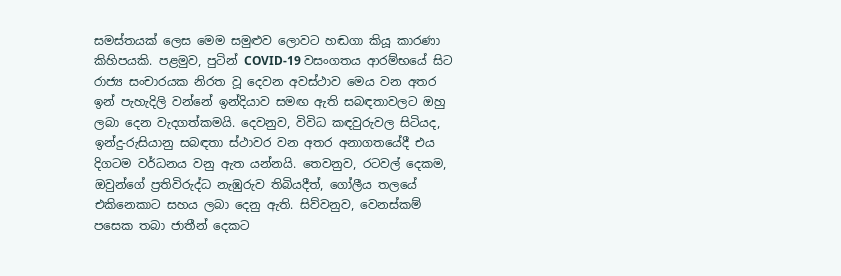සමස්තයක් ලෙස මෙම සමුළුව ලොවට හඬගා කියූ කාරණා කිහිපයකි. පළමුව, පුටින් COVID-19 වසංගතය ආරම්භයේ සිට රාජ්‍ය සංචාරයක නිරත වූ දෙවන අවස්ථාව මෙය වන අතර ඉන් පැහැදිලි වන්නේ ඉන්දියාව සමඟ ඇති සබඳතාවලට ඔහු ලබා දෙන වැදගත්කමයි. දෙවනුව, විවිධ කඳවුරුවල සිටියද, ඉන්දු-රුසියානු සබඳතා ස්ථාවර වන අතර අනාගතයේදී එය දිගටම වර්ධනය වනු ඇත යන්නයි. තෙවනුව, රටවල් දෙකම, ඔවුන්ගේ ප්‍රතිවිරුද්ධ නැඹුරුව තිබියදීත්, ගෝලීය තලයේ එකිනෙකාට සහය ලබා දෙනු ඇති. සිව්වනුව, වෙනස්කම් පසෙක තබා ජාතීන් දෙකට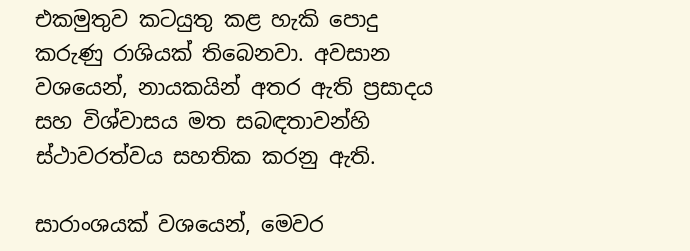එකමුතුව කටයුතු කළ හැකි පොදු කරුණු රාශියක් තිබෙනවා. අවසාන වශයෙන්, නායකයින් අතර ඇති ප්‍රසාදය සහ විශ්වාසය මත සබඳතාවන්හි ස්ථාවරත්වය සහතික කරනු ඇති.

සාරාංශයක් වශයෙන්, මෙවර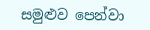සමුළුව පෙන්වා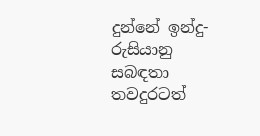දුන්නේ ඉන්දු-රුසියානු සබඳතා තවදුරටත්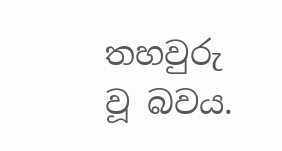තහවුරු වූ බවය.